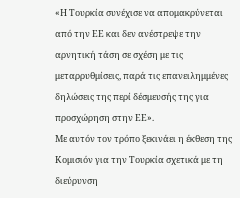«Η Τουρκία συνέχισε να απομακρύνεται από την ΕΕ και δεν ανέστρεψε την αρνητική τάση σε σχέση με τις μεταρρυθμίσεις, παρά τις επανειλημμένες δηλώσεις της περί δέσμευσής της για προσχώρηση στην ΕΕ».
Με αυτόν τον τρόπο ξεκινάει η έκθεση της Κομισιόν για την Τουρκία σχετικά με τη διεύρυνση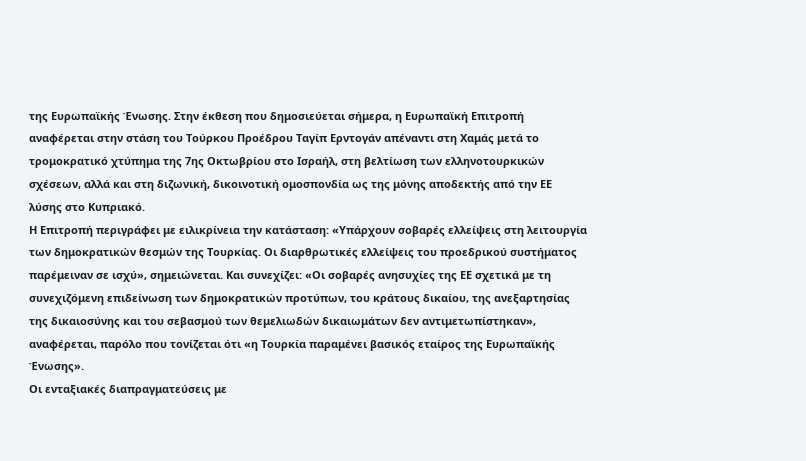της Ευρωπαϊκής Ένωσης. Στην έκθεση που δημοσιεύεται σήμερα, η Ευρωπαϊκή Επιτροπή αναφέρεται στην στάση του Τούρκου Προέδρου Ταγίπ Ερντογάν απέναντι στη Χαμάς μετά το τρομοκρατικό χτύπημα της 7ης Οκτωβρίου στο Ισραήλ, στη βελτίωση των ελληνοτουρκικών σχέσεων, αλλά και στη διζωνική, δικοινοτική ομοσπονδία ως της μόνης αποδεκτής από την ΕΕ λύσης στο Κυπριακό.
Η Επιτροπή περιγράφει με ειλικρίνεια την κατάσταση: «Υπάρχουν σοβαρές ελλείψεις στη λειτουργία των δημοκρατικών θεσμών της Τουρκίας. Οι διαρθρωτικές ελλείψεις του προεδρικού συστήματος παρέμειναν σε ισχύ», σημειώνεται. Και συνεχίζει: «Οι σοβαρές ανησυχίες της ΕΕ σχετικά με τη συνεχιζόμενη επιδείνωση των δημοκρατικών προτύπων, του κράτους δικαίου, της ανεξαρτησίας της δικαιοσύνης και του σεβασμού των θεμελιωδών δικαιωμάτων δεν αντιμετωπίστηκαν», αναφέρεται, παρόλο που τονίζεται ότι «η Τουρκία παραμένει βασικός εταίρος της Ευρωπαϊκής Ένωσης».
Οι ενταξιακές διαπραγματεύσεις με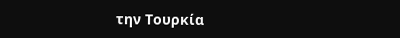την Τουρκία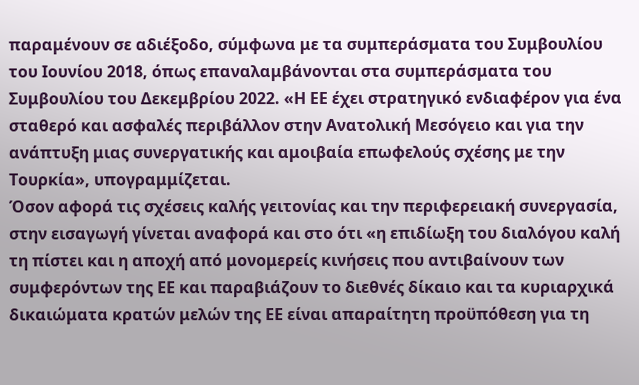παραμένουν σε αδιέξοδο, σύμφωνα με τα συμπεράσματα του Συμβουλίου του Ιουνίου 2018, όπως επαναλαμβάνονται στα συμπεράσματα του Συμβουλίου του Δεκεμβρίου 2022. «Η ΕΕ έχει στρατηγικό ενδιαφέρον για ένα σταθερό και ασφαλές περιβάλλον στην Ανατολική Μεσόγειο και για την ανάπτυξη μιας συνεργατικής και αμοιβαία επωφελούς σχέσης με την Τουρκία», υπογραμμίζεται.
Όσον αφορά τις σχέσεις καλής γειτονίας και την περιφερειακή συνεργασία, στην εισαγωγή γίνεται αναφορά και στο ότι «η επιδίωξη του διαλόγου καλή τη πίστει και η αποχή από μονομερείς κινήσεις που αντιβαίνουν των συμφερόντων της ΕΕ και παραβιάζουν το διεθνές δίκαιο και τα κυριαρχικά δικαιώματα κρατών μελών της ΕΕ είναι απαραίτητη προϋπόθεση για τη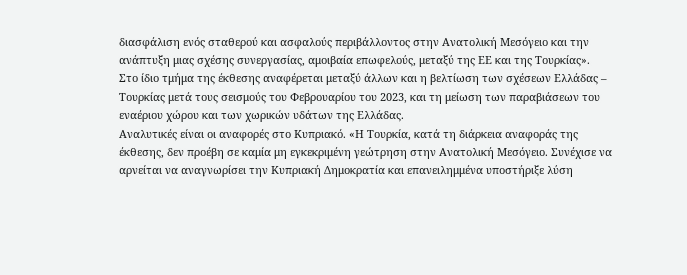διασφάλιση ενός σταθερού και ασφαλούς περιβάλλοντος στην Ανατολική Μεσόγειο και την ανάπτυξη μιας σχέσης συνεργασίας, αμοιβαία επωφελούς, μεταξύ της ΕΕ και της Τουρκίας».
Στο ίδιο τμήμα της έκθεσης αναφέρεται μεταξύ άλλων και η βελτίωση των σχέσεων Ελλάδας – Τουρκίας μετά τους σεισμούς του Φεβρουαρίου του 2023, και τη μείωση των παραβιάσεων του εναέριου χώρου και των χωρικών υδάτων της Ελλάδας.
Αναλυτικές είναι οι αναφορές στο Κυπριακό. «Η Τουρκία, κατά τη διάρκεια αναφοράς της έκθεσης, δεν προέβη σε καμία μη εγκεκριμένη γεώτρηση στην Ανατολική Μεσόγειο. Συνέχισε να αρνείται να αναγνωρίσει την Κυπριακή Δημοκρατία και επανειλημμένα υποστήριξε λύση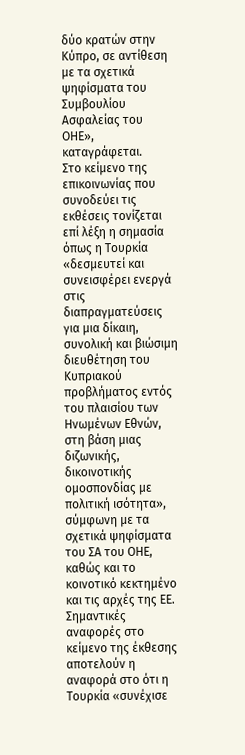δύο κρατών στην Κύπρο, σε αντίθεση με τα σχετικά ψηφίσματα του Συμβουλίου Ασφαλείας του ΟΗΕ», καταγράφεται.
Στο κείμενο της επικοινωνίας που συνοδεύει τις εκθέσεις τονίζεται επί λέξη η σημασία όπως η Τουρκία «δεσμευτεί και συνεισφέρει ενεργά στις διαπραγματεύσεις για μια δίκαιη, συνολική και βιώσιμη διευθέτηση του Κυπριακού προβλήματος εντός του πλαισίου των Ηνωμένων Εθνών, στη βάση μιας διζωνικής, δικοινοτικής ομοσπονδίας με πολιτική ισότητα», σύμφωνη με τα σχετικά ψηφίσματα του ΣΑ του ΟΗΕ, καθώς και το κοινοτικό κεκτημένο και τις αρχές της ΕΕ.
Σημαντικές αναφορές στο κείμενο της έκθεσης αποτελούν η αναφορά στο ότι η Τουρκία «συνέχισε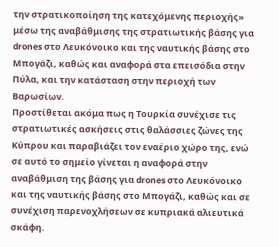την στρατικοποίηση της κατεχόμενης περιοχής» μέσω της αναβάθμισης της στρατιωτικής βάσης για drones στο Λευκόνοικο και της ναυτικής βάσης στο Μπογάζι, καθώς και αναφορά στα επεισόδια στην Πύλα, και την κατάσταση στην περιοχή των Βαρωσίων.
Προστίθεται ακόμα πως η Τουρκία συνέχισε τις στρατιωτικές ασκήσεις στις θαλάσσιες ζώνες της Κύπρου και παραβιάζει τον εναέριο χώρο της, ενώ σε αυτό το σημείο γίνεται η αναφορά στην αναβάθμιση της βάσης για drones στο Λευκόνοικο και της ναυτικής βάσης στο Μπογάζι, καθώς και σε συνέχιση παρενοχλήσεων σε κυπριακά αλιευτικά σκάφη.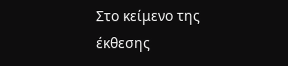Στο κείμενο της έκθεσης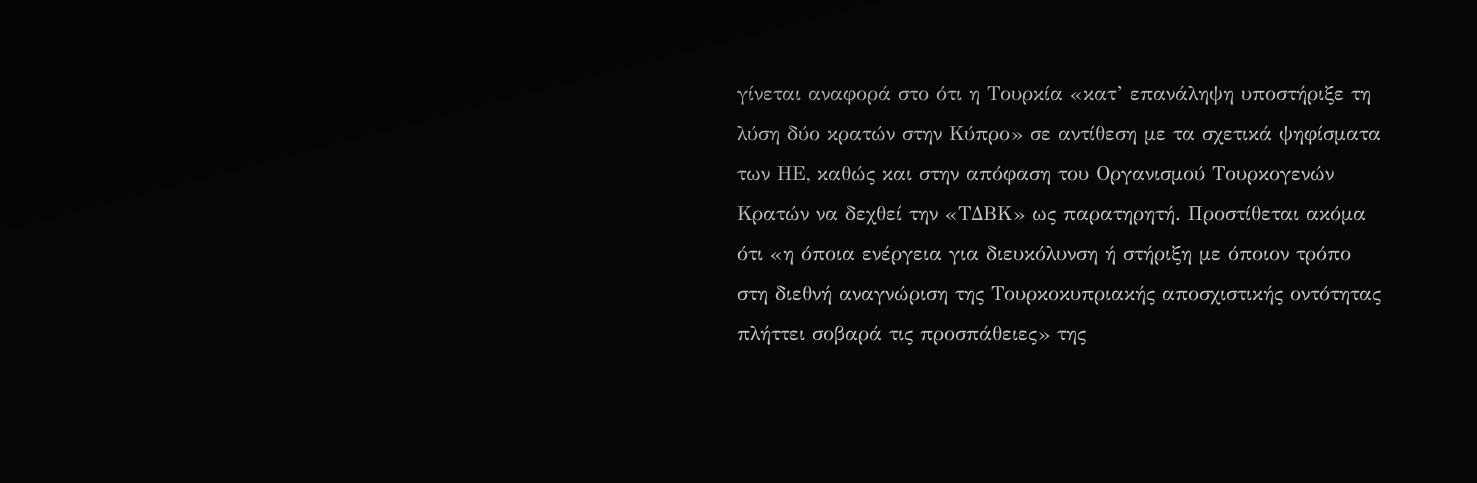γίνεται αναφορά στο ότι η Τουρκία «κατ’ επανάληψη υποστήριξε τη λύση δύο κρατών στην Κύπρο» σε αντίθεση με τα σχετικά ψηφίσματα των ΗΕ, καθώς και στην απόφαση του Οργανισμού Τουρκογενών Κρατών να δεχθεί την «ΤΔΒΚ» ως παρατηρητή. Προστίθεται ακόμα ότι «η όποια ενέργεια για διευκόλυνση ή στήριξη με όποιον τρόπο στη διεθνή αναγνώριση της Τουρκοκυπριακής αποσχιστικής οντότητας πλήττει σοβαρά τις προσπάθειες» της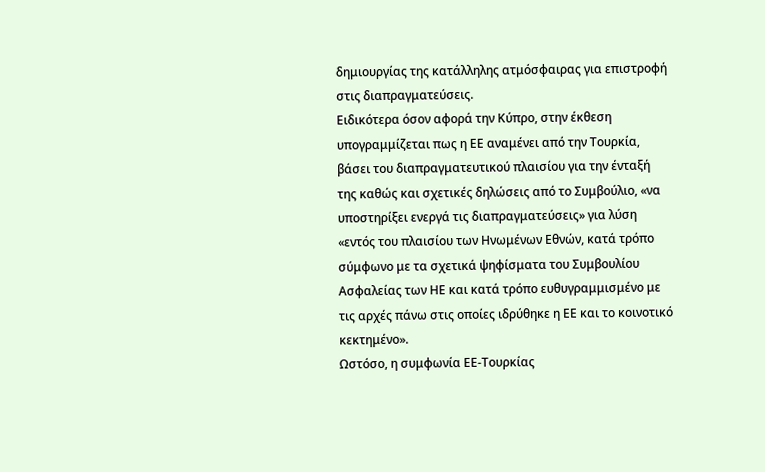δημιουργίας της κατάλληλης ατμόσφαιρας για επιστροφή στις διαπραγματεύσεις.
Ειδικότερα όσον αφορά την Κύπρο, στην έκθεση υπογραμμίζεται πως η ΕΕ αναμένει από την Τουρκία, βάσει του διαπραγματευτικού πλαισίου για την ένταξή της καθώς και σχετικές δηλώσεις από το Συμβούλιο, «να υποστηρίξει ενεργά τις διαπραγματεύσεις» για λύση «εντός του πλαισίου των Ηνωμένων Εθνών, κατά τρόπο σύμφωνο με τα σχετικά ψηφίσματα του Συμβουλίου Ασφαλείας των ΗΕ και κατά τρόπο ευθυγραμμισμένο με τις αρχές πάνω στις οποίες ιδρύθηκε η ΕΕ και το κοινοτικό κεκτημένο».
Ωστόσο, η συμφωνία ΕΕ-Τουρκίας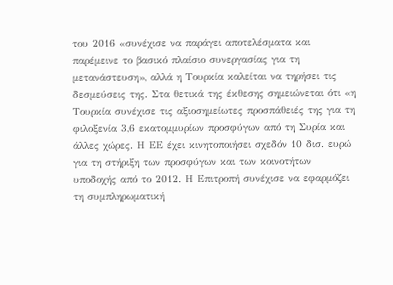του 2016 «συνέχισε να παράγει αποτελέσματα και παρέμεινε το βασικό πλαίσιο συνεργασίας για τη μετανάστευση», αλλά η Τουρκία καλείται να τηρήσει τις δεσμεύσεις της. Στα θετικά της έκθεσης σημειώνεται ότι «η Τουρκία συνέχισε τις αξιοσημείωτες προσπάθειές της για τη φιλοξενία 3,6 εκατομμυρίων προσφύγων από τη Συρία και άλλες χώρες. Η ΕΕ έχει κινητοποιήσει σχεδόν 10 δισ. ευρώ για τη στήριξη των προσφύγων και των κοινοτήτων υποδοχής από το 2012. Η Επιτροπή συνέχισε να εφαρμόζει τη συμπληρωματική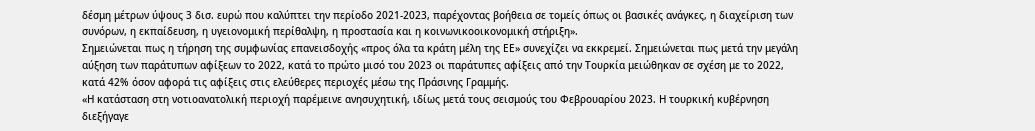δέσμη μέτρων ύψους 3 δισ. ευρώ που καλύπτει την περίοδο 2021-2023, παρέχοντας βοήθεια σε τομείς όπως οι βασικές ανάγκες, η διαχείριση των συνόρων, η εκπαίδευση, η υγειονομική περίθαλψη, η προστασία και η κοινωνικοοικονομική στήριξη».
Σημειώνεται πως η τήρηση της συμφωνίας επανεισδοχής «προς όλα τα κράτη μέλη της ΕΕ» συνεχίζει να εκκρεμεί. Σημειώνεται πως μετά την μεγάλη αύξηση των παράτυπων αφίξεων το 2022, κατά το πρώτο μισό του 2023 οι παράτυπες αφίξεις από την Τουρκία μειώθηκαν σε σχέση με το 2022, κατά 42% όσον αφορά τις αφίξεις στις ελεύθερες περιοχές μέσω της Πράσινης Γραμμής.
«Η κατάσταση στη νοτιοανατολική περιοχή παρέμεινε ανησυχητική, ιδίως μετά τους σεισμούς του Φεβρουαρίου 2023. Η τουρκική κυβέρνηση διεξήγαγε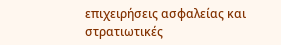επιχειρήσεις ασφαλείας και στρατιωτικές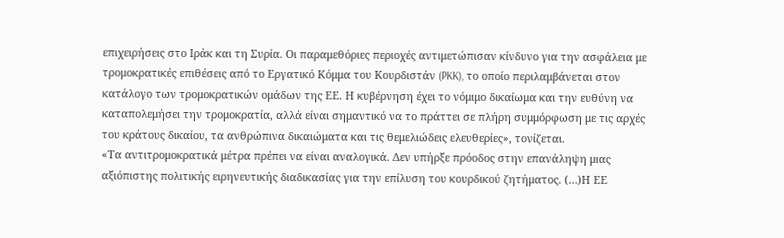επιχειρήσεις στο Ιράκ και τη Συρία. Οι παραμεθόριες περιοχές αντιμετώπισαν κίνδυνο για την ασφάλεια με τρομοκρατικές επιθέσεις από το Εργατικό Κόμμα του Κουρδιστάν (PKK), το οποίο περιλαμβάνεται στον κατάλογο των τρομοκρατικών ομάδων της ΕΕ. Η κυβέρνηση έχει το νόμιμο δικαίωμα και την ευθύνη να καταπολεμήσει την τρομοκρατία, αλλά είναι σημαντικό να το πράττει σε πλήρη συμμόρφωση με τις αρχές του κράτους δικαίου, τα ανθρώπινα δικαιώματα και τις θεμελιώδεις ελευθερίες», τονίζεται.
«Τα αντιτρομοκρατικά μέτρα πρέπει να είναι αναλογικά. Δεν υπήρξε πρόοδος στην επανάληψη μιας αξιόπιστης πολιτικής ειρηνευτικής διαδικασίας για την επίλυση του κουρδικού ζητήματος. (…)Η ΕΕ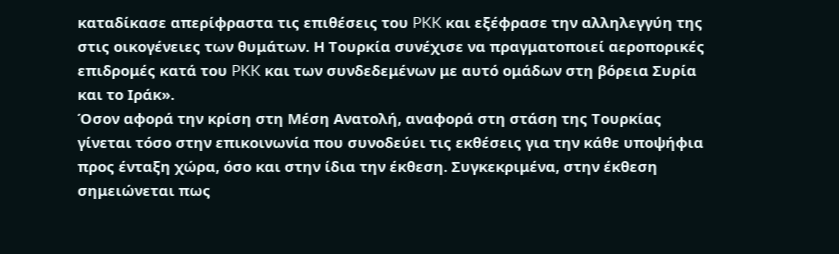καταδίκασε απερίφραστα τις επιθέσεις του PKK και εξέφρασε την αλληλεγγύη της στις οικογένειες των θυμάτων. Η Τουρκία συνέχισε να πραγματοποιεί αεροπορικές επιδρομές κατά του PKK και των συνδεδεμένων με αυτό ομάδων στη βόρεια Συρία και το Ιράκ».
Όσον αφορά την κρίση στη Μέση Ανατολή, αναφορά στη στάση της Τουρκίας γίνεται τόσο στην επικοινωνία που συνοδεύει τις εκθέσεις για την κάθε υποψήφια προς ένταξη χώρα, όσο και στην ίδια την έκθεση. Συγκεκριμένα, στην έκθεση σημειώνεται πως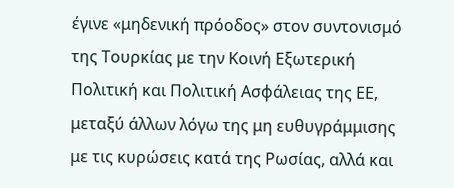έγινε «μηδενική πρόοδος» στον συντονισμό της Τουρκίας με την Κοινή Εξωτερική Πολιτική και Πολιτική Ασφάλειας της ΕΕ, μεταξύ άλλων λόγω της μη ευθυγράμμισης με τις κυρώσεις κατά της Ρωσίας, αλλά και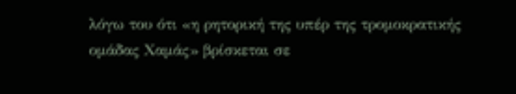λόγω του ότι «η ρητορική της υπέρ της τρομοκρατικής ομάδας Χαμάς» βρίσκεται σε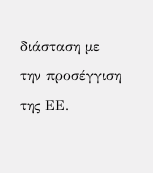διάσταση με την προσέγγιση της ΕΕ.